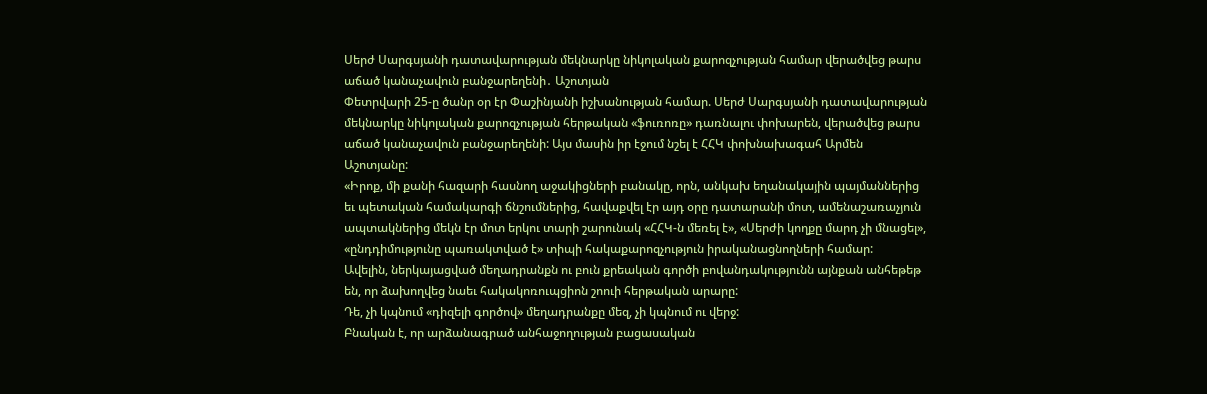Սերժ Սարգսյանի դատավարության մեկնարկը նիկոլական քարոզչության համար վերածվեց թարս աճած կանաչավուն բանջարեղենի․ Աշոտյան
Փետրվարի 25-ը ծանր օր էր Փաշինյանի իշխանության համար. Սերժ Սարգսյանի դատավարության մեկնարկը նիկոլական քարոզչության հերթական «ֆուռոռը» դառնալու փոխարեն, վերածվեց թարս աճած կանաչավուն բանջարեղենի: Այս մասին իր էջում նշել է ՀՀԿ փոխնախագահ Արմեն Աշոտյանը:
«Իրոք, մի քանի հազարի հասնող աջակիցների բանակը, որն, անկախ եղանակային պայմաններից եւ պետական համակարգի ճնշումներից, հավաքվել էր այդ օրը դատարանի մոտ, ամենաշառաչյուն ապտակներից մեկն էր մոտ երկու տարի շարունակ «ՀՀԿ-ն մեռել է», «Սերժի կողքը մարդ չի մնացել», «ընդդիմությունը պառակտված է» տիպի հակաքարոզչություն իրականացնողների համար:
Ավելին, ներկայացված մեղադրանքն ու բուն քրեական գործի բովանդակությունն այնքան անհեթեթ են, որ ձախողվեց նաեւ հակակոռուպցիոն շոուի հերթական արարը:
Դե, չի կպնում «դիզելի գործով» մեղադրանքը մեզ, չի կպնում ու վերջ:
Բնական է, որ արձանագրած անհաջողության բացասական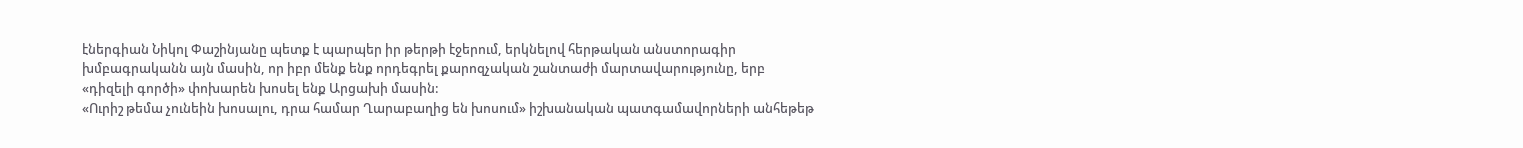էներգիան Նիկոլ Փաշինյանը պետք է պարպեր իր թերթի էջերում, երկնելով հերթական անստորագիր խմբագրականն այն մասին, որ իբր մենք ենք որդեգրել քարոզչական շանտաժի մարտավարությունը, երբ «դիզելի գործի» փոխարեն խոսել ենք Արցախի մասին:
«Ուրիշ թեմա չունեին խոսալու, դրա համար Ղարաբաղից են խոսում» իշխանական պատգամավորների անհեթեթ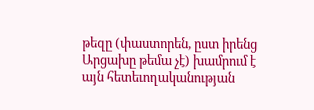թեզը (փաստորեն, ըստ իրենց Արցախը թեմա չէ) խամրում է այն հետեւողականության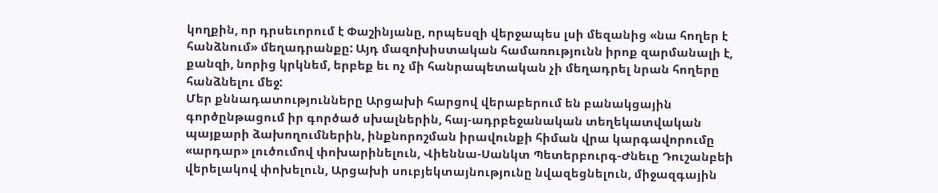կողքին, որ դրսեւորում է Փաշինյանը, որպեսզի վերջապես լսի մեզանից «նա հողեր է հանձնում» մեղադրանքը: Այդ մազոխիստական համառությունն իրոք զարմանալի է, քանզի, նորից կրկնեմ, երբեք եւ ոչ մի հանրապետական չի մեղադրել նրան հողերը հանձնելու մեջ:
Մեր քննադատությունները Արցախի հարցով վերաբերում են բանակցային գործընթացում իր գործած սխալներին, հայ-ադրբեջանական տեղեկատվական պայքարի ձախողումներին, ինքնորոշման իրավունքի հիման վրա կարգավորումը «արդար» լուծումով փոխարինելուն, Վիեննա-Սանկտ Պետերբուրգ-Ժնեւը Դուշանբեի վերելակով փոխելուն, Արցախի սուբյեկտայնությունը նվազեցնելուն, միջազգային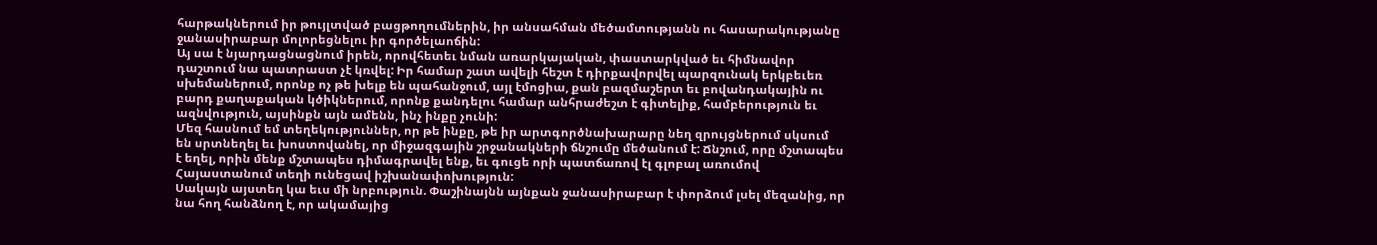հարթակներում իր թույլտված բացթողումներին, իր անսահման մեծամտությանն ու հասարակությանը ջանասիրաբար մոլորեցնելու իր գործելաոճին:
Այ սա է նյարդացնացնում իրեն, որովհետեւ նման առարկայական, փաստարկված եւ հիմնավոր դաշտում նա պատրաստ չէ կռվել: Իր համար շատ ավելի հեշտ է դիրքավորվել պարզունակ երկբեւեռ սխեմաներում, որոնք ոչ թե խելք են պահանջում, այլ էմոցիա, քան բազմաշերտ եւ բովանդակային ու բարդ քաղաքական կծիկներում, որոնք քանդելու համար անհրաժեշտ է գիտելիք, համբերություն եւ ազնվություն, այսինքն այն ամենն, ինչ ինքը չունի:
Մեզ հասնում եմ տեղեկություններ, որ թե ինքը, թե իր արտգործնախարարը նեղ զրույցներում սկսում են սրտնեղել եւ խոստովանել, որ միջազգային շրջանակների ճնշումը մեծանում է: Ճնշում, որը մշտապես է եղել, որին մենք մշտապես դիմագրավել ենք, եւ գուցե որի պատճառով էլ գլոբալ առումով Հայաստանում տեղի ունեցավ իշխանափոխություն:
Սակայն այստեղ կա եւս մի նրբություն. Փաշինայնն այնքան ջանասիրաբար է փորձում լսել մեզանից, որ նա հող հանձնող է, որ ակամայից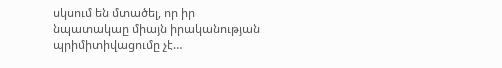սկսում են մտածել, որ իր նպատակաը միայն իրականության պրիմիտիվացումը չէ…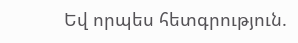Եվ որպես հետգրություն.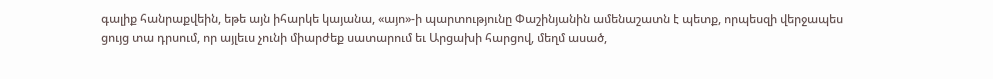գալիք հանրաքվեին, եթե այն իհարկե կայանա, «այո»-ի պարտությունը Փաշինյանին ամենաշատն է պետք, որպեսզի վերջապես ցույց տա դրսում, որ այլեւս չունի միարժեք սատարում եւ Արցախի հարցով, մեղմ ասած,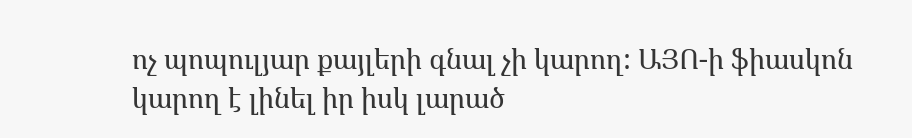ոչ պոպուլյար քայլերի գնալ չի կարող: ԱՅՈ-ի ֆիասկոն կարող է լինել իր իսկ լարած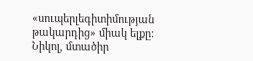«սուպերլեգիտիմության թակարդից» միակ ելքը:
Նիկոլ, մտածիր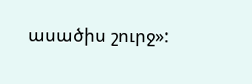ասածիս շուրջ»: